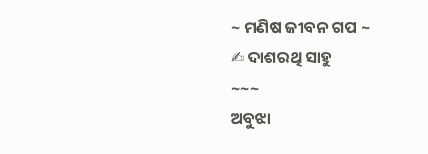~ ମଣିଷ ଜୀବନ ଗପ ~
✍ ଦାଶରଥି ସାହୁ
~~~
ଅବୁଝା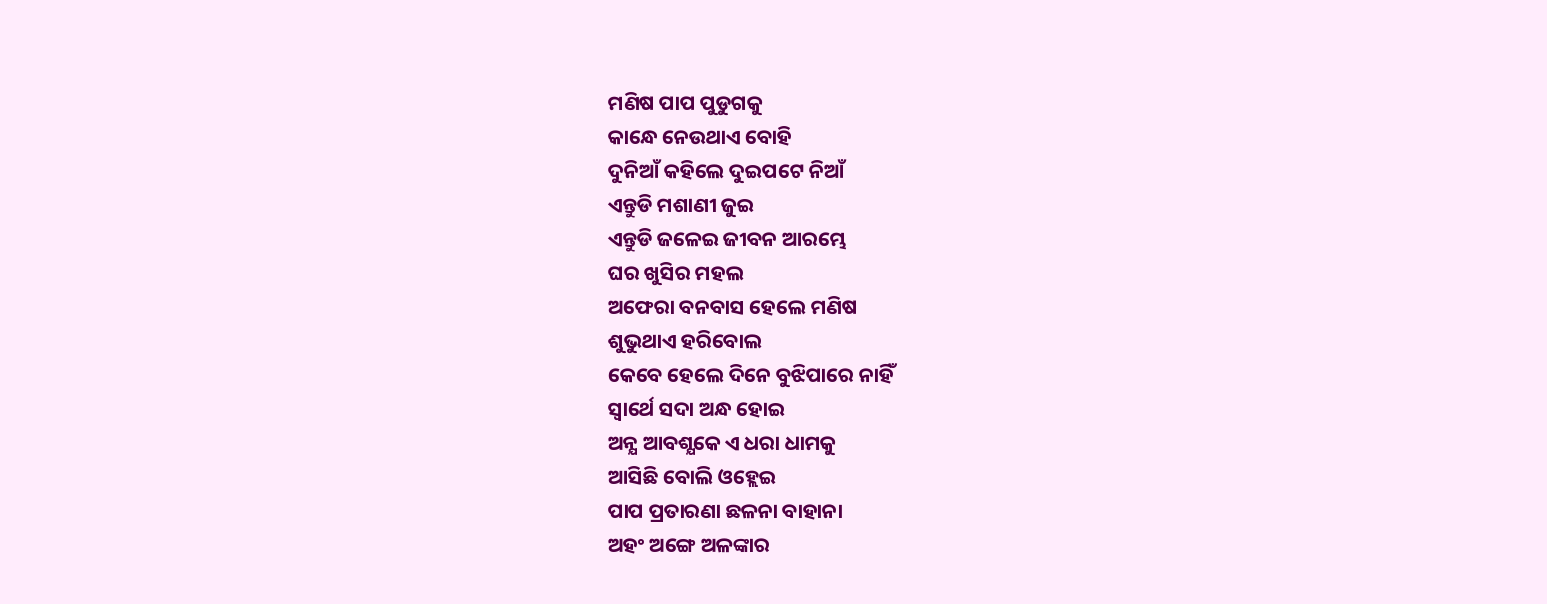ମଣିଷ ପାପ ପୁଡୁଗକୁ
କାନ୍ଧେ ନେଉଥାଏ ବୋହି
ଦୁନିଆଁ କହିଲେ ଦୁଇପଟେ ନିଆଁ
ଏନ୍ତୁଡି ମଶାଣୀ ଜୁଇ
ଏନ୍ତୁଡି ଜଳେଇ ଜୀବନ ଆରମ୍ଭେ
ଘର ଖୁସିର ମହଲ
ଅଫେରା ବନବାସ ହେଲେ ମଣିଷ
ଶୁଭୁଥାଏ ହରିବୋଲ
କେବେ ହେଲେ ଦିନେ ବୁଝିପାରେ ନାହିଁ
ସ୍ୱାର୍ଥେ ସଦା ଅନ୍ଧ ହୋଇ
ଅନ୍ଯ ଆବଶ୍ଯକେ ଏ ଧରା ଧାମକୁ
ଆସିଛି ବୋଲି ଓହ୍ଲେଇ
ପାପ ପ୍ରତାରଣା ଛଳନା ବାହାନା
ଅହଂ ଅଙ୍ଗେ ଅଳଙ୍କାର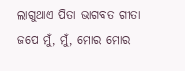ଲାଗୁଥାଏ ପିତା ଭାଗବତ ଗୀତା
ଜପେ ମୁଁ, ମୁଁ, ମୋର ମୋର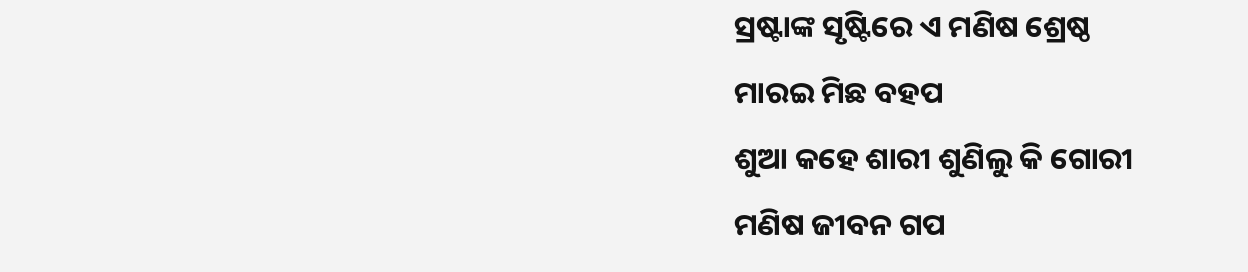ସ୍ରଷ୍ଟାଙ୍କ ସୃଷ୍ଟିରେ ଏ ମଣିଷ ଶ୍ରେଷ୍ଠ
ମାରଇ ମିଛ ବହପ
ଶୁଆ କହେ ଶାରୀ ଶୁଣିଲୁ କି ଗୋରୀ
ମଣିଷ ଜୀବନ ଗପ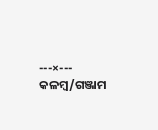---×---
କଳମ୍ବ/ଗଞ୍ଜାମ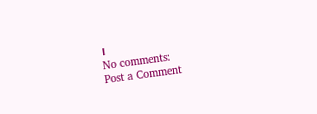।
No comments:
Post a Comment